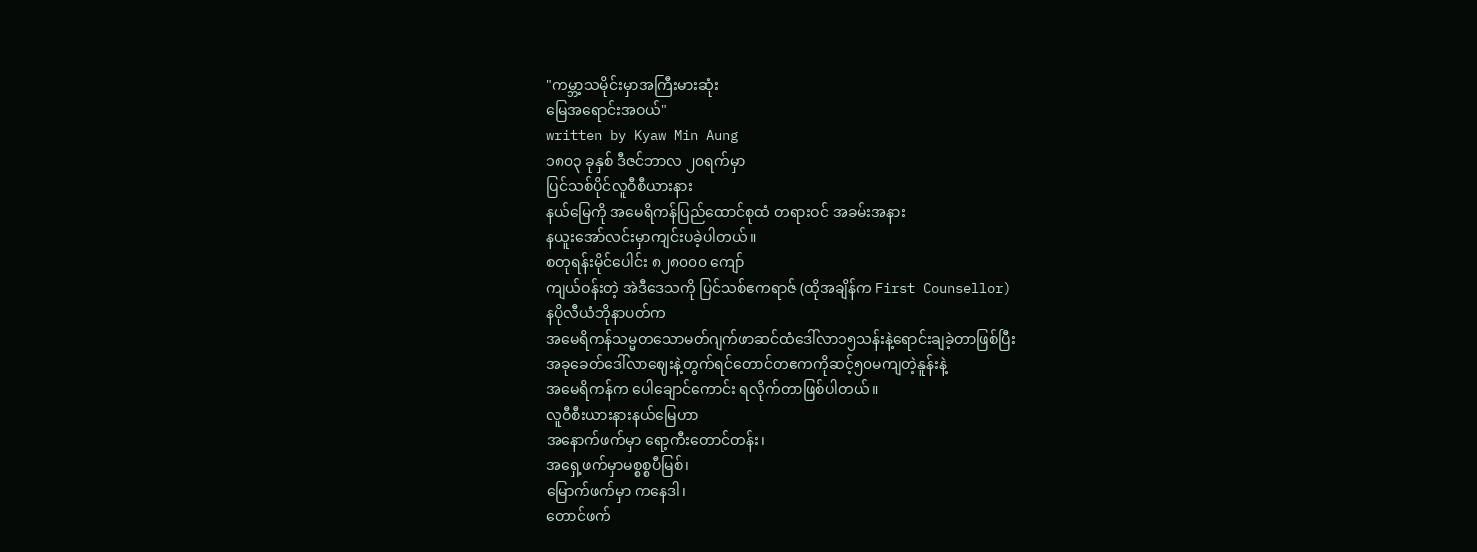"ကမ္ဘာ့သမိုင်းမှာအကြီးမားဆုံး
မြေအရောင်းအဝယ်"
written by Kyaw Min Aung
၁၈၀၃ ခုနှစ် ဒီဇင်ဘာလ ၂၀ရက်မှာ
ပြင်သစ်ပိုင်လူဝီစီယားနား
နယ်မြေကို အမေရိကန်ပြည်ထောင်စုထံ တရားဝင် အခမ်းအနား
နယူးအော်လင်းမှာကျင်းပခဲ့ပါတယ်။
စတုရန်းမိုင်ပေါင်း ၈၂၈၀၀၀ ကျော်
ကျယ်ဝန်းတဲ့ အဲဒီဒေသကို ပြင်သစ်ဧကရာဇ် (ထိုအချိန်က First Counsellor)
နပိုလီယံဘိုနာပတ်က
အမေရိကန်သမ္မတသောမတ်ဂျက်ဖာဆင်ထံဒေါ်လာ၁၅သန်းနဲ့ရောင်းချခဲ့တာဖြစ်ပြီး
အခုခေတ်ဒေါ်လာဈေးနဲ့တွက်ရင်တောင်တဧကကိုဆင့်၅၀မကျတဲ့နူန်းနဲ့
အမေရိကန်က ပေါချောင်ကောင်း ရလိုက်တာဖြစ်ပါတယ်။
လူဝီစီးယားနားနယ်မြေဟာ
အနောက်ဖက်မှာ ရော့ကီးတောင်တန်း၊
အရှေ့ဖက်မှာမစ္စစ္စပီမြစ်၊
မြောက်ဖက်မှာ ကနေဒါ၊
တောင်ဖက်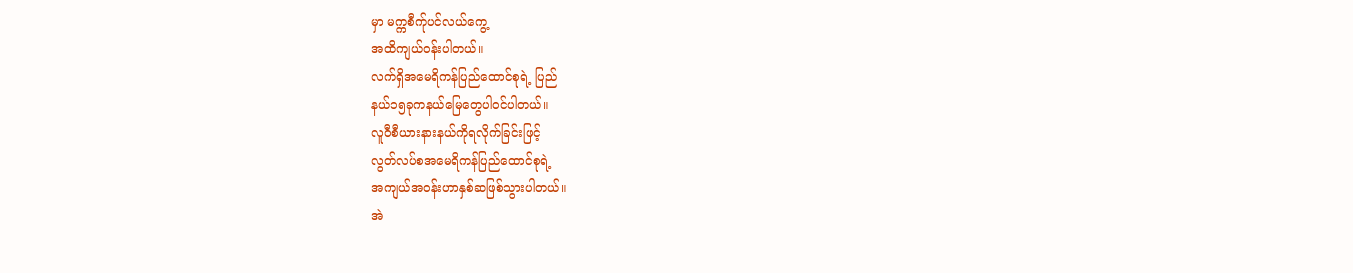မှာ မက္ကစီက်ုပင်လယ်ကွေ့
အထိကျယ်ဝန်းပါတယ်။
လက်ရှိအမေရိကန်ပြည်ထောင်စုရဲ့ ပြည်
နယ်၁၅ခုကနယ်မြေတွေပါဝင်ပါတယ်။
လူဝီစီယားနားနယ်ကိုရလိုက်ခြင်းဖြင့်
လွတ်လပ်စအမေရိကန်ပြည်ထောင်စုရဲ့
အကျယ်အဝန်းဟာနှစ်ဆဖြစ်သွားပါတယ်။
အဲ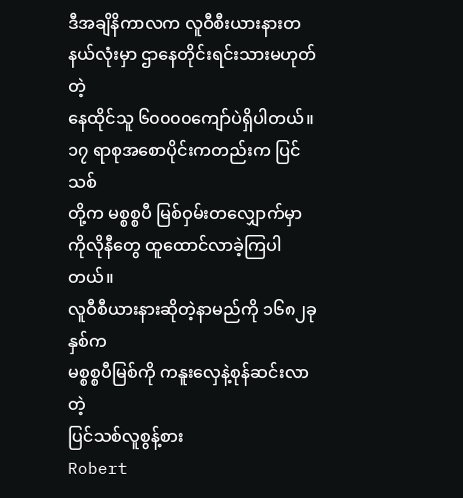ဒီအချိနိကာလက လူဝီစီးယားနားတနယ်လုံးမှာ ဌာနေတိုင်းရင်းသားမဟုတ်တဲ့
နေထိုင်သူ ၆၀၀၀၀ကျော်ပဲရှိပါတယ်။
၁၇ ရာစုအစောပိုင်းကတည်းက ပြင်သစ်
တို့က မစ္စစ္စပီ မြစ်ဝှမ်းတလျှောက်မှာ
ကိုလိုနီတွေ ထူထောင်လာခဲ့ကြပါတယ်။
လူဝီစီယားနားဆိုတဲ့နာမည်ကို ၁၆၈၂ခုနှစ်က
မစ္စစ္စပီမြစ်ကို ကနူးလှေနဲ့စုန်ဆင်းလာတဲ့
ပြင်သစ်လူစွန့်စား
Robert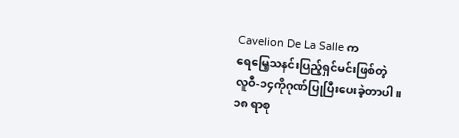Cavelion De La Salle က
ရေမြေ့သနင်းပြည့်ရှင်မင်းဖြစ်တဲ့
လူဝီ-၁၄ကိုဂုဏ်ပြုပြီးပေးခဲ့တာပါ။
၁၈ ရာစု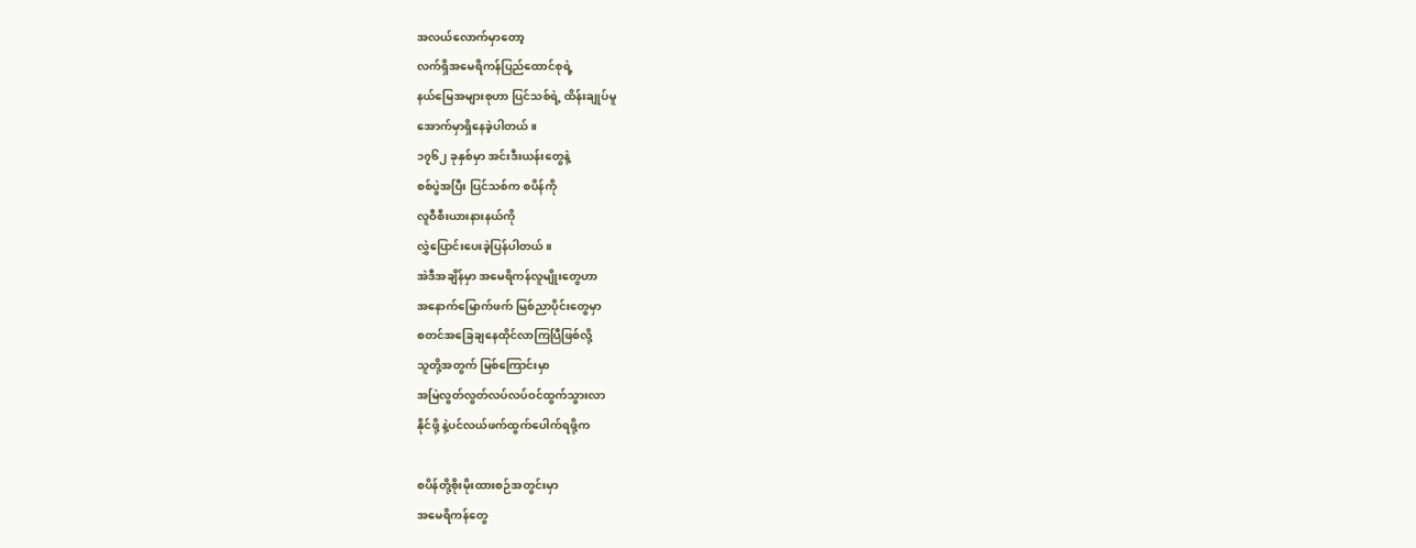အလယ်လောက်မှာတော့
လက်ရှိအမေရိကန်ပြည်ထောင်စုရဲ့
နယ်မြေအများစုဟာ ပြင်သစ်ရဲ့ ထိန်းချုပ်မူ
အောက်မှာရှိနေခဲ့ပါတယ်။
၁၇၆၂ ခုနှစ်မှာ အင်းဒီးယန်းတွေနဲ့
စစ်ပွဲအပြီး ပြင်သစ်က စပိန်ကို
လူဝီစီးယားနားနယ်ကို
လွှဲပြောင်းပေးခဲ့ပြန်ပါတယ်။
အဲဒီအချိန်မှာ အမေရိကန်လူမျိုးတွေဟာ
အနောက်မြောက်ဖက် မြစ်ညာပိုင်းတွေမှာ
စတင်အခြေချနေထိုင်လာကြပြီဖြစ်လို့
သူတို့အတွက် မြစ်ကြောင်းမှာ
အမြဲလွတ်လွတ်လပ်လပ်ဝင်ထွက်သွားလာ
နိုင်ဖို့ နဲ့ပင်လယ်ဖက်ထွက်ပေါက်ရဖို့က

စပိန်တို့စိုးမိုးထားစဉ်အတွင်းမှာ
အမေရိကန်တွေ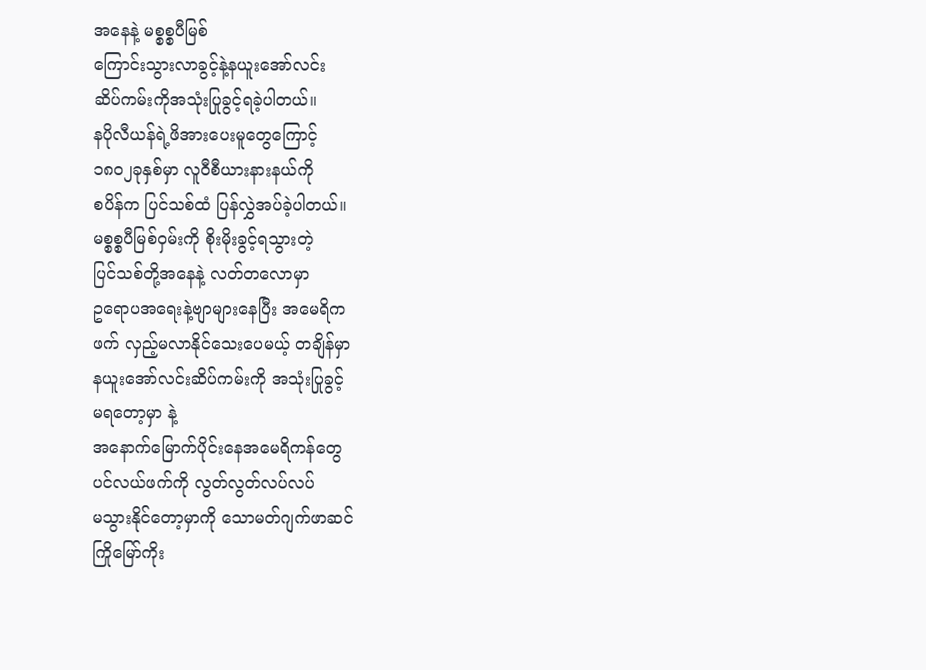အနေနဲ့ မစ္စစ္စပီမြစ်
ကြောင်းသွားလာခွင့်နဲ့နယူးအော်လင်း
ဆိပ်ကမ်းကိုအသုံးပြုခွင့်ရခဲ့ပါတယ်။
နပိုလီယန်ရဲ့ဖိအားပေးမူတွေကြောင့်
၁၈၀၂ခုနှစ်မှာ လူဝီစီယားနားနယ်ကို
စပိန်က ပြင်သစ်ထံ ပြန်လွှဲအပ်ခဲ့ပါတယ်။
မစ္စစ္စပီမြစ်ဝှမ်းကို စိုးမိုးခွင့်ရသွားတဲ့
ပြင်သစ်တို့အနေနဲ့ လတ်တလောမှာ
ဥရောပအရေးနဲ့ဗျာများနေပြီး အမေရိက
ဖက် လှည့်မလာနိုင်သေးပေမယ့် တချိန်မှာ
နယူးအော်လင်းဆိပ်ကမ်းကို အသုံးပြုခွင့်
မရတော့မှာ နဲ့
အနောက်မြောက်ပိုင်းနေအမေရိကန်တွေ
ပင်လယ်ဖက်ကို လွတ်လွတ်လပ်လပ်
မသွားနိုင်တော့မှာကို သောမတ်ဂျက်ဖာဆင်
ကြိုမြော်ကိုး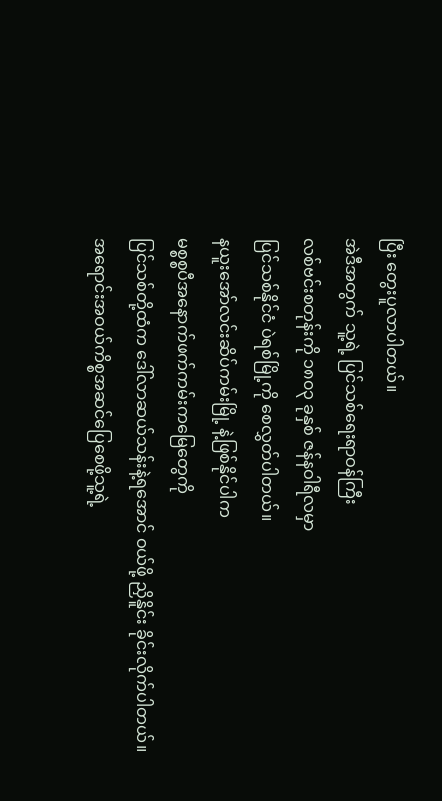ပြီး တွေးပူလာပါတယ်။
အဲဒီအတွက် သူ့ရဲ့ ပြင်သစ်ရေးရာဝန်ကြီး
လစ်ဗင်းစတုန်းကို ၁၈၀၃ ခုနှစ် ဇန်နဝါရီလမှာ
ပြင်သစ်နိုင်ငံ ပဲရစ်မြို့ကို စေလွှတ်ပါတယ်။
နယူးအော်လင်းဆိပ်ကမ်းမြို့ နဲ့ဖြစ်နိုင်ပါက
မစ္စစ္စပီအနောက်ဖက်ကမ်းကမြေတွေကို
ပြင်သစ်တို့ထံက ဒေါ်လာဆယ်သန်းနဲ့ရအောင် ဝယ်ဖို့ ညှိနိူင်း ခိုင်းလိုက်ပါတယ်။
အရောင်းအဝယ်ကိစ္စအဆင်ပြေစေဖို့သူ့ရဲ့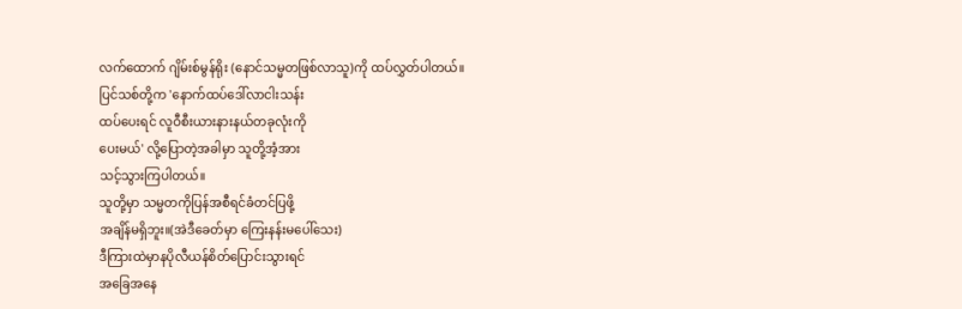လက်ထောက် ဂျိမ်းစ်မွန်ရိုး (နောင်သမ္မတဖြစ်လာသူ)ကို ထပ်လွှတ်ပါတယ်။
ပြင်သစ်တို့က 'နောက်ထပ်ဒေါ်လာငါးသန်း
ထပ်ပေးရင် လူဝီစီးယားနားနယ်တခုလုံးကို
ပေးမယ်' လို့ပြောတဲ့အခါမှာ သူတို့အံ့အား
သင့်သွားကြပါတယ်။
သူတို့မှာ သမ္မတကိုပြန်အစီရင်ခံတင်ပြဖို့
အချိန်မရှိဘူး။(အဲဒီခေတ်မှာ ကြေးနန်းမပေါ်သေး)
ဒီကြားထဲမှာနပိုလီယန်စိတ်ပြောင်းသွားရင်
အခြေအနေ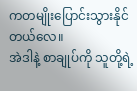ကတမျိုးပြောင်းသွားနိုင်တယ်လေ။
အဲဒါနဲ့ စာချုပ်ကို သူတို့ရဲ့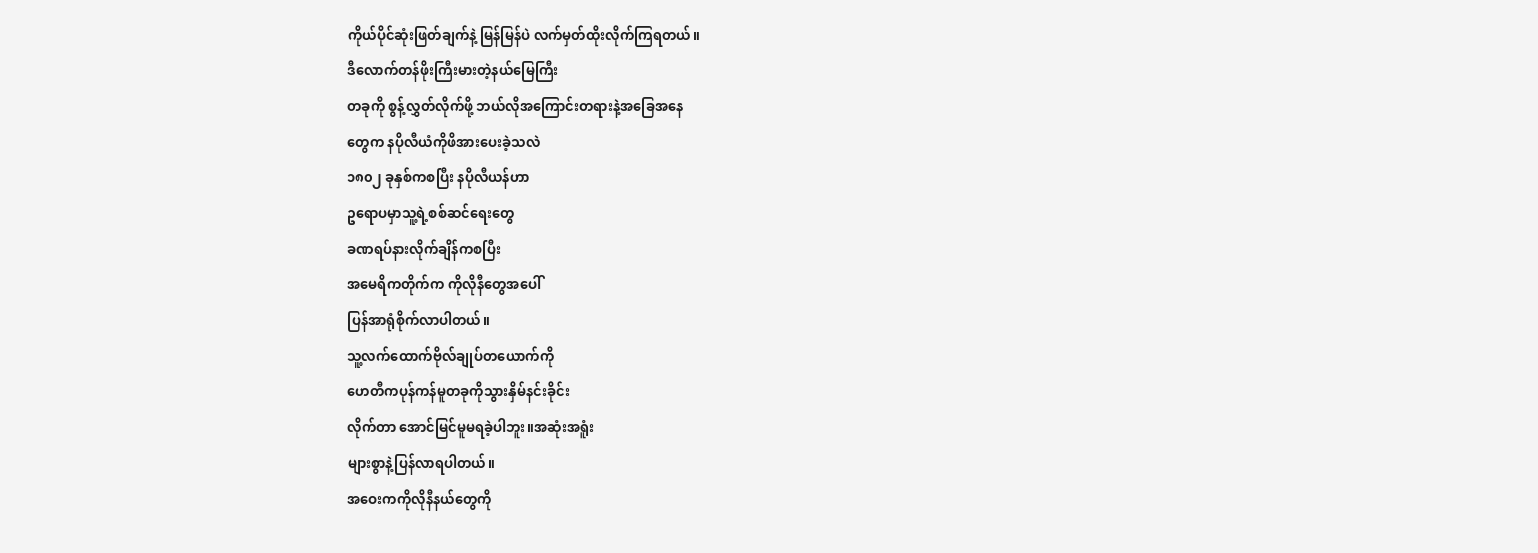ကိုယ်ပိုင်ဆုံးဖြတ်ချက်နဲ့ မြန်မြန်ပဲ လက်မှတ်ထိုးလိုက်ကြရတယ်။
ဒီလောက်တန်ဖိုးကြီးမားတဲ့နယ်မြေကြီး
တခုကို စွန့်လွှတ်လိုက်ဖို့ ဘယ်လိုအကြောင်းတရားနဲ့အခြေအနေ
တွေက နပိုလီယံကိုဖိအားပေးခဲ့သလဲ
၁၈၀၂ ခုနှစ်ကစပြီး နပိုလီယန်ဟာ
ဥရောပမှာသူ့ရဲ့စစ်ဆင်ရေးတွေ
ခဏရပ်နားလိုက်ချိန်ကစပြီး
အမေရိကတိုက်က ကိုလိုနီတွေအပေါ်
ပြန်အာရုံစိုက်လာပါတယ်။
သူ့လက်ထောက်ဗိုလ်ချုပ်တယောက်ကို
ဟေတီကပုန်ကန်မူတခုကိုသွားနှိမ်နင်းခိုင်း
လိုက်တာ အောင်မြင်မူမရခဲ့ပါဘူး။အဆုံးအရူံး
များစွာနဲ့ပြန်လာရပါတယ်။
အဝေးကကိုလိုနီနယ်တွေကို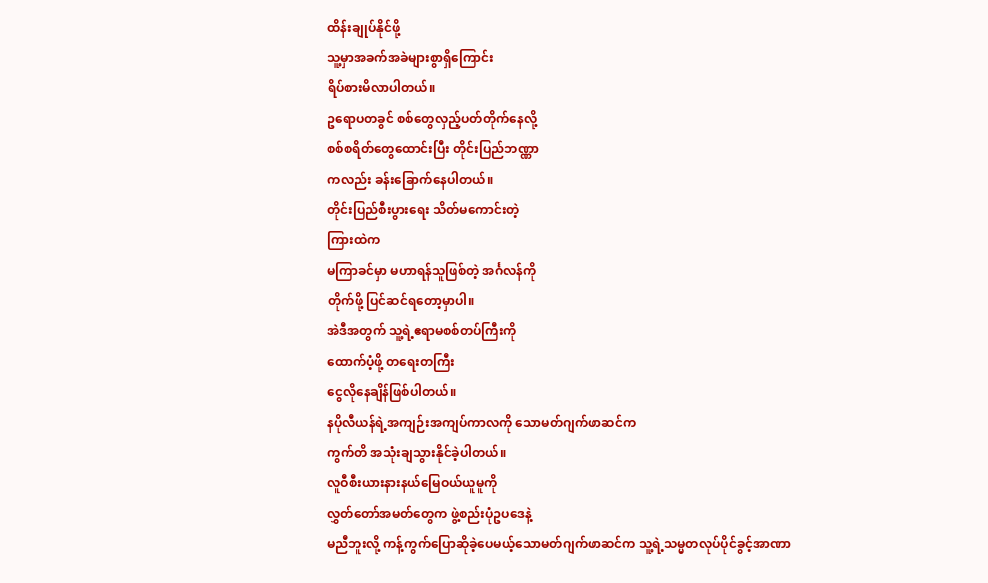ထိန်းချုပ်နိုင်ဖို့
သူ့မှာအခက်အခဲများစွာရှိကြောင်း
ရိပ်စားမိလာပါတယ်။
ဥရောပတခွင် စစ်တွေလှည့်ပတ်တိုက်နေလို့
စစ်စရိတ်တွေထောင်းပြီး တိုင်းပြည်ဘဏ္ဏာ
ကလည်း ခန်းခြောက်နေပါတယ်။
တိုင်းပြည်စီးပွားရေး သိတ်မကောင်းတဲ့
ကြားထဲက
မကြာခင်မှာ မဟာရန်သူဖြစ်တဲ့ အင်္ဂလန်ကို
တိုက်ဖို့ ပြင်ဆင်ရတော့မှာပါ။
အဲဒီအတွက် သူ့ရဲ့ဧရာမစစ်တပ်ကြီးကို
ထောက်ပံ့ဖို့ တရေးတကြီး
ငွေလိုနေချိန်ဖြစ်ပါတယ်။
နပိုလီယန်ရဲ့အကျဉ်းအကျပ်ကာလကို သောမတ်ဂျက်ဖာဆင်က
ကွက်တိ အသုံးချသွားနိုင်ခဲ့ပါတယ်။
လူဝီစီးယားနားနယ်မြေဝယ်ယူမူကို
လွှတ်တော်အမတ်တွေက ဖွဲ့စည်းပုံဥပဒေနဲ့
မညီဘူးလို့ ကန့်ကွက်ပြောဆိုခဲ့ပေမယ့်သောမတ်ဂျက်ဖာဆင်က သူ့ရဲ့သမ္မတလုပ်ပိုင်ခွင့်အာဏာ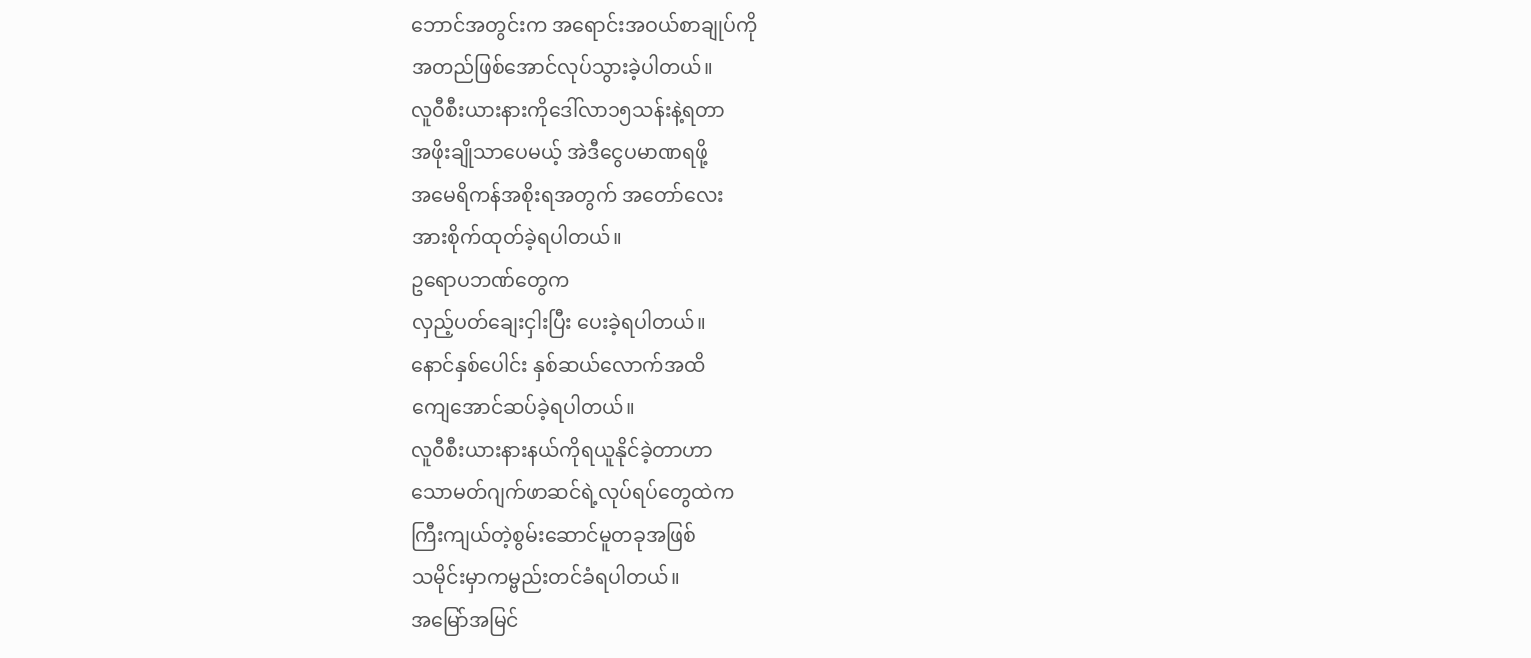ဘောင်အတွင်းက အရောင်းအဝယ်စာချုပ်ကို
အတည်ဖြစ်အောင်လုပ်သွားခဲ့ပါတယ်။
လူဝီစီးယားနားကိုဒေါ်လာ၁၅သန်းနဲ့ရတာ
အဖိုးချိုသာပေမယ့် အဲဒီငွေပမာဏရဖို့
အမေရိကန်အစိုးရအတွက် အတော်လေး
အားစိုက်ထုတ်ခဲ့ရပါတယ်။
ဥရောပဘဏ်တွေက
လှည့်ပတ်ချေးငှါးပြီး ပေးခဲ့ရပါတယ်။
နောင်နှစ်ပေါင်း နှစ်ဆယ်လောက်အထိ
ကျေအောင်ဆပ်ခဲ့ရပါတယ်။
လူဝီစီးယားနားနယ်ကိုရယူနိုင်ခဲ့တာဟာ
သောမတ်ဂျက်ဖာဆင်ရဲ့လုပ်ရပ်တွေထဲက
ကြီးကျယ်တဲ့စွမ်းဆောင်မူတခုအဖြစ်
သမိုင်းမှာကမ္ဗည်းတင်ခံရပါတယ်။
အမြော်အမြင်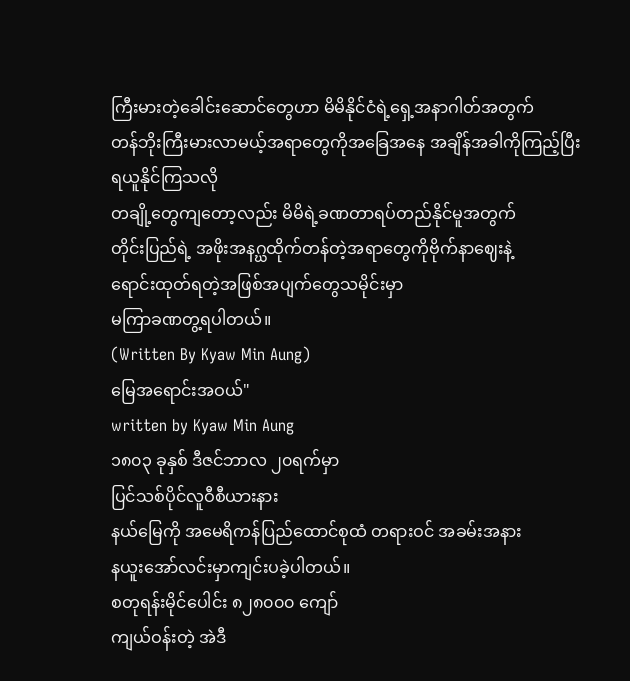ကြီးမားတဲ့ခေါင်းဆောင်တွေဟာ မိမိနိုင်ငံရဲ့ရှေ့အနာဂါတ်အတွက်
တန်ဘိုးကြီးမားလာမယ့်အရာတွေကိုအခြေအနေ အချိန်အခါကိုကြည့်ပြီး
ရယူနိုင်ကြသလို
တချို့တွေကျတော့လည်း မိမိရဲ့ခဏတာရပ်တည်နိုင်မူအတွက်
တိုင်းပြည်ရဲ့ အဖိုးအနဂ္ဃထိုက်တန်တဲ့အရာတွေကိုဗိုက်နာဈေးနဲ့
ရောင်းထုတ်ရတဲ့အဖြစ်အပျက်တွေသမိုင်းမှာ
မကြာခဏတွ့ရပါတယ်။
(Written By Kyaw Min Aung)
မြေအရောင်းအဝယ်"
written by Kyaw Min Aung
၁၈၀၃ ခုနှစ် ဒီဇင်ဘာလ ၂၀ရက်မှာ
ပြင်သစ်ပိုင်လူဝီစီယားနား
နယ်မြေကို အမေရိကန်ပြည်ထောင်စုထံ တရားဝင် အခမ်းအနား
နယူးအော်လင်းမှာကျင်းပခဲ့ပါတယ်။
စတုရန်းမိုင်ပေါင်း ၈၂၈၀၀၀ ကျော်
ကျယ်ဝန်းတဲ့ အဲဒီ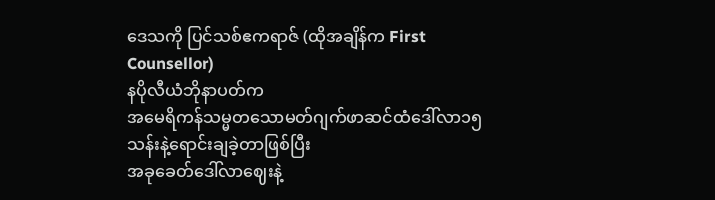ဒေသကို ပြင်သစ်ဧကရာဇ် (ထိုအချိန်က First Counsellor)
နပိုလီယံဘိုနာပတ်က
အမေရိကန်သမ္မတသောမတ်ဂျက်ဖာဆင်ထံဒေါ်လာ၁၅သန်းနဲ့ရောင်းချခဲ့တာဖြစ်ပြီး
အခုခေတ်ဒေါ်လာဈေးနဲ့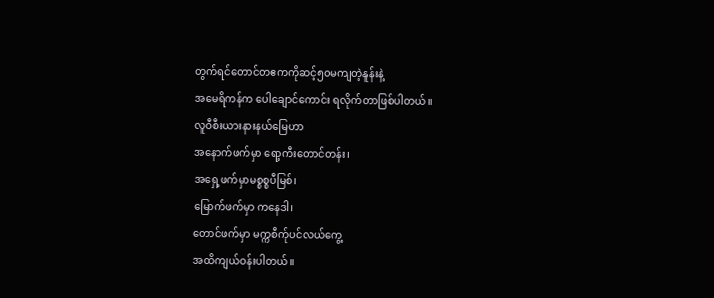တွက်ရင်တောင်တဧကကိုဆင့်၅၀မကျတဲ့နူန်းနဲ့
အမေရိကန်က ပေါချောင်ကောင်း ရလိုက်တာဖြစ်ပါတယ်။
လူဝီစီးယားနားနယ်မြေဟာ
အနောက်ဖက်မှာ ရော့ကီးတောင်တန်း၊
အရှေ့ဖက်မှာမစ္စစ္စပီမြစ်၊
မြောက်ဖက်မှာ ကနေဒါ၊
တောင်ဖက်မှာ မက္ကစီက်ုပင်လယ်ကွေ့
အထိကျယ်ဝန်းပါတယ်။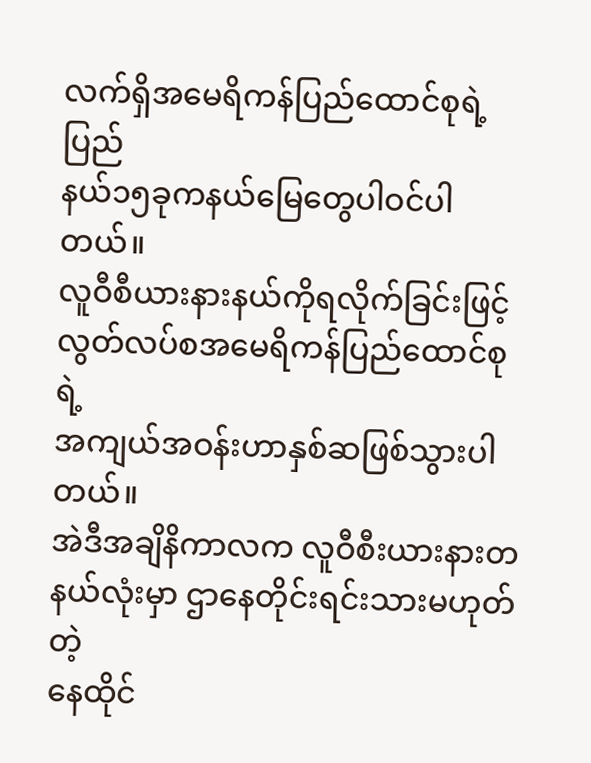လက်ရှိအမေရိကန်ပြည်ထောင်စုရဲ့ ပြည်
နယ်၁၅ခုကနယ်မြေတွေပါဝင်ပါတယ်။
လူဝီစီယားနားနယ်ကိုရလိုက်ခြင်းဖြင့်
လွတ်လပ်စအမေရိကန်ပြည်ထောင်စုရဲ့
အကျယ်အဝန်းဟာနှစ်ဆဖြစ်သွားပါတယ်။
အဲဒီအချိနိကာလက လူဝီစီးယားနားတနယ်လုံးမှာ ဌာနေတိုင်းရင်းသားမဟုတ်တဲ့
နေထိုင်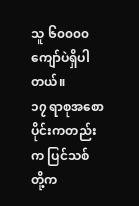သူ ၆၀၀၀၀ကျော်ပဲရှိပါတယ်။
၁၇ ရာစုအစောပိုင်းကတည်းက ပြင်သစ်
တို့က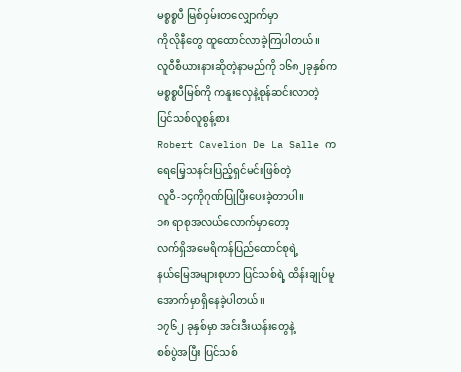မစ္စစ္စပီ မြစ်ဝှမ်းတလျှောက်မှာ
ကိုလိုနီတွေ ထူထောင်လာခဲ့ကြပါတယ်။
လူဝီစီယားနားဆိုတဲ့နာမည်ကို ၁၆၈၂ခုနှစ်က
မစ္စစ္စပီမြစ်ကို ကနူးလှေနဲ့စုန်ဆင်းလာတဲ့
ပြင်သစ်လူစွန့်စား
Robert Cavelion De La Salle က
ရေမြေ့သနင်းပြည့်ရှင်မင်းဖြစ်တဲ့
လူဝီ-၁၄ကိုဂုဏ်ပြုပြီးပေးခဲ့တာပါ။
၁၈ ရာစုအလယ်လောက်မှာတော့
လက်ရှိအမေရိကန်ပြည်ထောင်စုရဲ့
နယ်မြေအများစုဟာ ပြင်သစ်ရဲ့ ထိန်းချုပ်မူ
အောက်မှာရှိနေခဲ့ပါတယ်။
၁၇၆၂ ခုနှစ်မှာ အင်းဒီးယန်းတွေနဲ့
စစ်ပွဲအပြီး ပြင်သစ်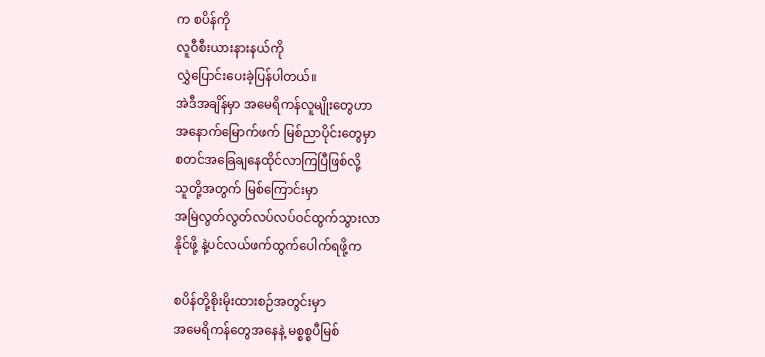က စပိန်ကို
လူဝီစီးယားနားနယ်ကို
လွှဲပြောင်းပေးခဲ့ပြန်ပါတယ်။
အဲဒီအချိန်မှာ အမေရိကန်လူမျိုးတွေဟာ
အနောက်မြောက်ဖက် မြစ်ညာပိုင်းတွေမှာ
စတင်အခြေချနေထိုင်လာကြပြီဖြစ်လို့
သူတို့အတွက် မြစ်ကြောင်းမှာ
အမြဲလွတ်လွတ်လပ်လပ်ဝင်ထွက်သွားလာ
နိုင်ဖို့ နဲ့ပင်လယ်ဖက်ထွက်ပေါက်ရဖို့က

စပိန်တို့စိုးမိုးထားစဉ်အတွင်းမှာ
အမေရိကန်တွေအနေနဲ့ မစ္စစ္စပီမြစ်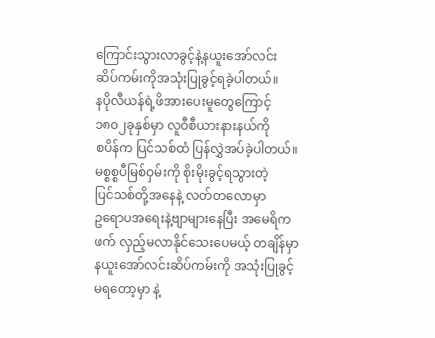ကြောင်းသွားလာခွင့်နဲ့နယူးအော်လင်း
ဆိပ်ကမ်းကိုအသုံးပြုခွင့်ရခဲ့ပါတယ်။
နပိုလီယန်ရဲ့ဖိအားပေးမူတွေကြောင့်
၁၈၀၂ခုနှစ်မှာ လူဝီစီယားနားနယ်ကို
စပိန်က ပြင်သစ်ထံ ပြန်လွှဲအပ်ခဲ့ပါတယ်။
မစ္စစ္စပီမြစ်ဝှမ်းကို စိုးမိုးခွင့်ရသွားတဲ့
ပြင်သစ်တို့အနေနဲ့ လတ်တလောမှာ
ဥရောပအရေးနဲ့ဗျာများနေပြီး အမေရိက
ဖက် လှည့်မလာနိုင်သေးပေမယ့် တချိန်မှာ
နယူးအော်လင်းဆိပ်ကမ်းကို အသုံးပြုခွင့်
မရတော့မှာ နဲ့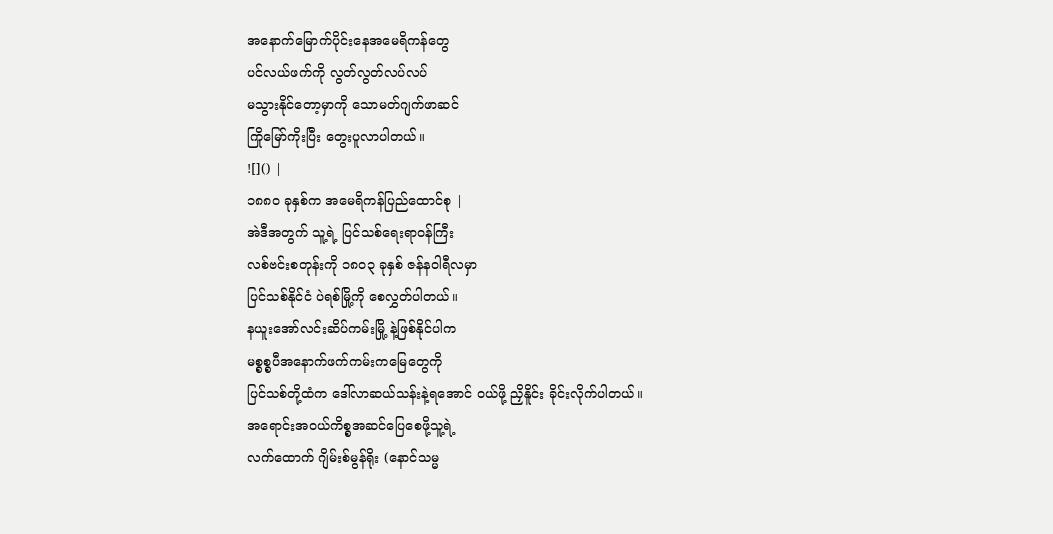အနောက်မြောက်ပိုင်းနေအမေရိကန်တွေ
ပင်လယ်ဖက်ကို လွတ်လွတ်လပ်လပ်
မသွားနိုင်တော့မှာကို သောမတ်ဂျက်ဖာဆင်
ကြိုမြော်ကိုးပြီး တွေးပူလာပါတယ်။
![]() |
၁၈၈၀ ခုနှစ်က အမေရိကန်ပြည်ထောင်စု |
အဲဒီအတွက် သူ့ရဲ့ ပြင်သစ်ရေးရာဝန်ကြီး
လစ်ဗင်းစတုန်းကို ၁၈၀၃ ခုနှစ် ဇန်နဝါရီလမှာ
ပြင်သစ်နိုင်ငံ ပဲရစ်မြို့ကို စေလွှတ်ပါတယ်။
နယူးအော်လင်းဆိပ်ကမ်းမြို့ နဲ့ဖြစ်နိုင်ပါက
မစ္စစ္စပီအနောက်ဖက်ကမ်းကမြေတွေကို
ပြင်သစ်တို့ထံက ဒေါ်လာဆယ်သန်းနဲ့ရအောင် ဝယ်ဖို့ ညှိနိူင်း ခိုင်းလိုက်ပါတယ်။
အရောင်းအဝယ်ကိစ္စအဆင်ပြေစေဖို့သူ့ရဲ့
လက်ထောက် ဂျိမ်းစ်မွန်ရိုး (နောင်သမ္မ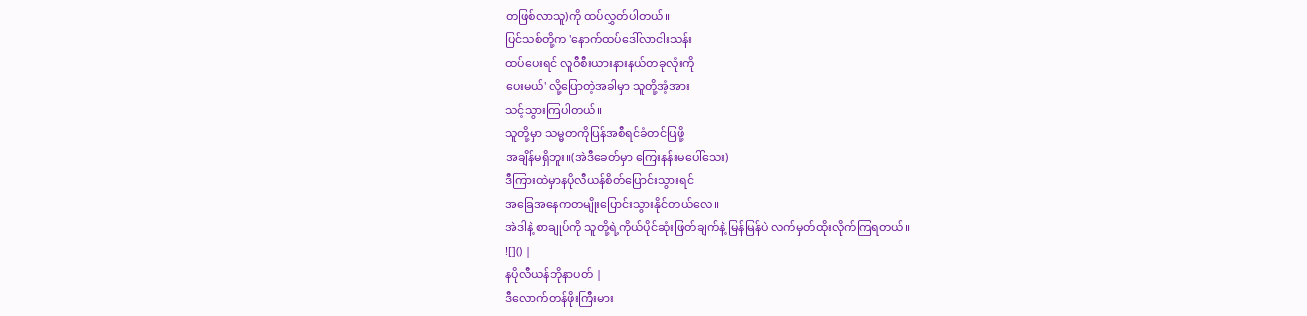တဖြစ်လာသူ)ကို ထပ်လွှတ်ပါတယ်။
ပြင်သစ်တို့က 'နောက်ထပ်ဒေါ်လာငါးသန်း
ထပ်ပေးရင် လူဝီစီးယားနားနယ်တခုလုံးကို
ပေးမယ်' လို့ပြောတဲ့အခါမှာ သူတို့အံ့အား
သင့်သွားကြပါတယ်။
သူတို့မှာ သမ္မတကိုပြန်အစီရင်ခံတင်ပြဖို့
အချိန်မရှိဘူး။(အဲဒီခေတ်မှာ ကြေးနန်းမပေါ်သေး)
ဒီကြားထဲမှာနပိုလီယန်စိတ်ပြောင်းသွားရင်
အခြေအနေကတမျိုးပြောင်းသွားနိုင်တယ်လေ။
အဲဒါနဲ့ စာချုပ်ကို သူတို့ရဲ့ကိုယ်ပိုင်ဆုံးဖြတ်ချက်နဲ့ မြန်မြန်ပဲ လက်မှတ်ထိုးလိုက်ကြရတယ်။
![]() |
နပိုလီယန်ဘိုနာပတ် |
ဒီလောက်တန်ဖိုးကြီးမား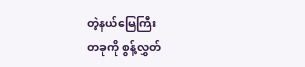တဲ့နယ်မြေကြီး
တခုကို စွန့်လွှတ်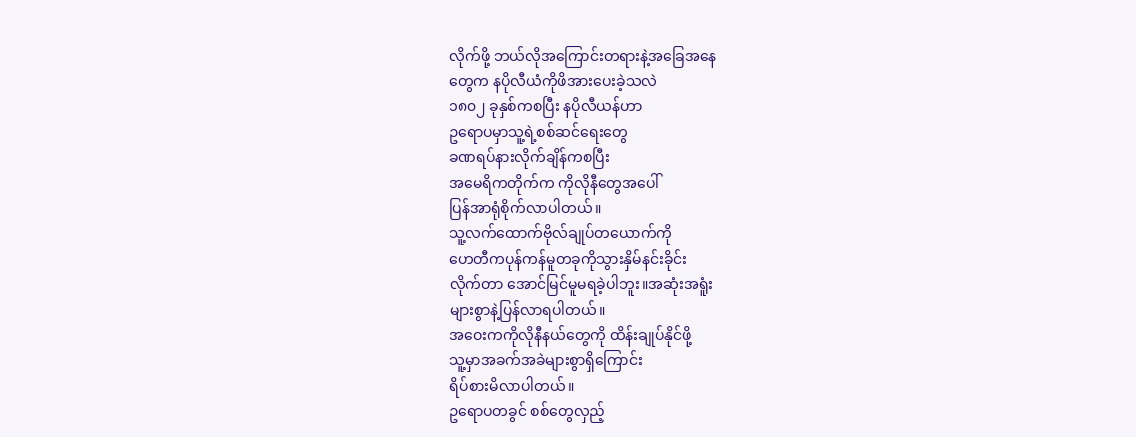လိုက်ဖို့ ဘယ်လိုအကြောင်းတရားနဲ့အခြေအနေ
တွေက နပိုလီယံကိုဖိအားပေးခဲ့သလဲ
၁၈၀၂ ခုနှစ်ကစပြီး နပိုလီယန်ဟာ
ဥရောပမှာသူ့ရဲ့စစ်ဆင်ရေးတွေ
ခဏရပ်နားလိုက်ချိန်ကစပြီး
အမေရိကတိုက်က ကိုလိုနီတွေအပေါ်
ပြန်အာရုံစိုက်လာပါတယ်။
သူ့လက်ထောက်ဗိုလ်ချုပ်တယောက်ကို
ဟေတီကပုန်ကန်မူတခုကိုသွားနှိမ်နင်းခိုင်း
လိုက်တာ အောင်မြင်မူမရခဲ့ပါဘူး။အဆုံးအရူံး
များစွာနဲ့ပြန်လာရပါတယ်။
အဝေးကကိုလိုနီနယ်တွေကို ထိန်းချုပ်နိုင်ဖို့
သူ့မှာအခက်အခဲများစွာရှိကြောင်း
ရိပ်စားမိလာပါတယ်။
ဥရောပတခွင် စစ်တွေလှည့်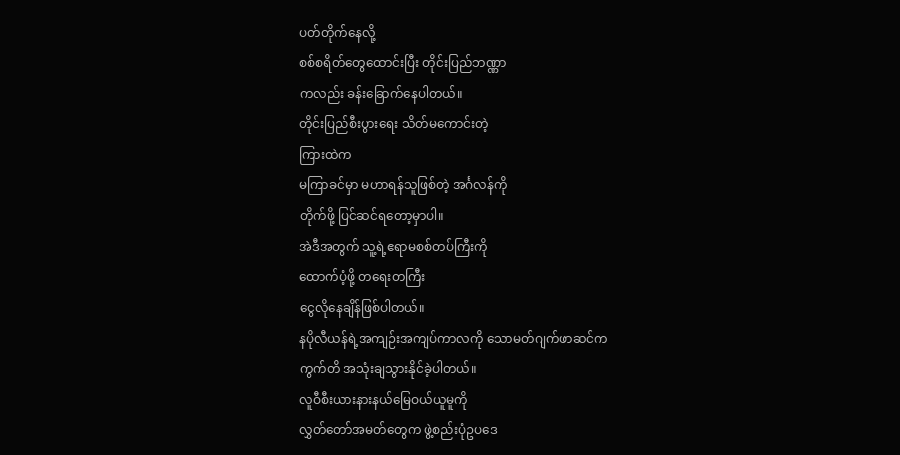ပတ်တိုက်နေလို့
စစ်စရိတ်တွေထောင်းပြီး တိုင်းပြည်ဘဏ္ဏာ
ကလည်း ခန်းခြောက်နေပါတယ်။
တိုင်းပြည်စီးပွားရေး သိတ်မကောင်းတဲ့
ကြားထဲက
မကြာခင်မှာ မဟာရန်သူဖြစ်တဲ့ အင်္ဂလန်ကို
တိုက်ဖို့ ပြင်ဆင်ရတော့မှာပါ။
အဲဒီအတွက် သူ့ရဲ့ဧရာမစစ်တပ်ကြီးကို
ထောက်ပံ့ဖို့ တရေးတကြီး
ငွေလိုနေချိန်ဖြစ်ပါတယ်။
နပိုလီယန်ရဲ့အကျဉ်းအကျပ်ကာလကို သောမတ်ဂျက်ဖာဆင်က
ကွက်တိ အသုံးချသွားနိုင်ခဲ့ပါတယ်။
လူဝီစီးယားနားနယ်မြေဝယ်ယူမူကို
လွှတ်တော်အမတ်တွေက ဖွဲ့စည်းပုံဥပဒေ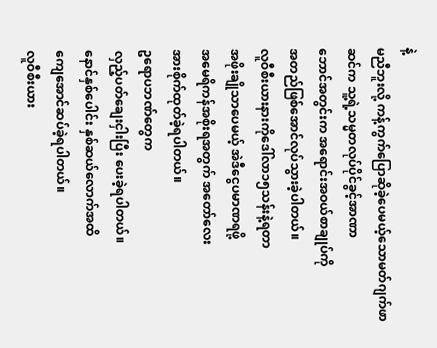နဲ့
မညီဘူးလို့ ကန့်ကွက်ပြောဆိုခဲ့ပေမယ့်သောမတ်ဂျက်ဖာဆင်က သူ့ရဲ့သမ္မတလုပ်ပိုင်ခွင့်အာဏာ
ဘောင်အတွင်းက အရောင်းအဝယ်စာချုပ်ကို
အတည်ဖြစ်အောင်လုပ်သွားခဲ့ပါတယ်။
လူဝီစီးယားနားကိုဒေါ်လာ၁၅သန်းနဲ့ရတာ
အဖိုးချိုသာပေမယ့် အဲဒီငွေပမာဏရဖို့
အမေရိကန်အစိုးရအတွက် အတော်လေး
အားစိုက်ထုတ်ခဲ့ရပါတယ်။
ဥရောပဘဏ်တွေက
လှည့်ပတ်ချေးငှါးပြီး ပေးခဲ့ရပါတယ်။
နောင်နှစ်ပေါင်း နှစ်ဆယ်လောက်အထိ
ကျေအောင်ဆပ်ခဲ့ရပါတယ်။
လူဝီစီးယား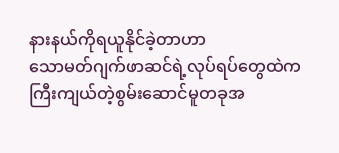နားနယ်ကိုရယူနိုင်ခဲ့တာဟာ
သောမတ်ဂျက်ဖာဆင်ရဲ့လုပ်ရပ်တွေထဲက
ကြီးကျယ်တဲ့စွမ်းဆောင်မူတခုအ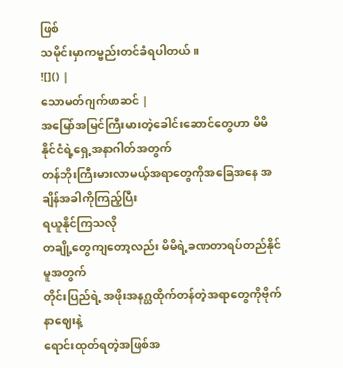ဖြစ်
သမိုင်းမှာကမ္ဗည်းတင်ခံရပါတယ်။
![]() |
သောမတ်ဂျက်ဖာဆင် |
အမြော်အမြင်ကြီးမားတဲ့ခေါင်းဆောင်တွေဟာ မိမိနိုင်ငံရဲ့ရှေ့အနာဂါတ်အတွက်
တန်ဘိုးကြီးမားလာမယ့်အရာတွေကိုအခြေအနေ အချိန်အခါကိုကြည့်ပြီး
ရယူနိုင်ကြသလို
တချို့တွေကျတော့လည်း မိမိရဲ့ခဏတာရပ်တည်နိုင်မူအတွက်
တိုင်းပြည်ရဲ့ အဖိုးအနဂ္ဃထိုက်တန်တဲ့အရာတွေကိုဗိုက်နာဈေးနဲ့
ရောင်းထုတ်ရတဲ့အဖြစ်အ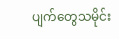ပျက်တွေသမိုင်း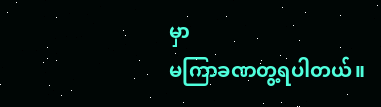မှာ
မကြာခဏတွ့ရပါတယ်။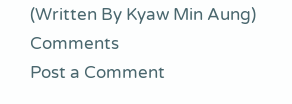(Written By Kyaw Min Aung)
Comments
Post a Comment